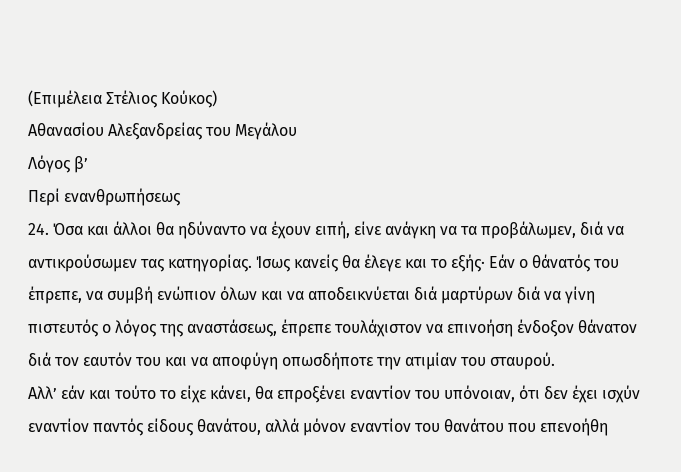(Επιμέλεια Στέλιος Κούκος)
Αθανασίου Αλεξανδρείας του Μεγάλου
Λόγος β’
Περί ενανθρωπήσεως
24. Όσα και άλλοι θα ηδύναντο να έχουν ειπή, είνε ανάγκη να τα προβάλωμεν, διά να αντικρούσωμεν τας κατηγορίας. Ίσως κανείς θα έλεγε και το εξής· Εάν ο θάνατός του έπρεπε, να συμβή ενώπιον όλων και να αποδεικνύεται διά μαρτύρων διά να γίνη πιστευτός ο λόγος της αναστάσεως, έπρεπε τουλάχιστον να επινοήση ένδοξον θάνατον διά τον εαυτόν του και να αποφύγη οπωσδήποτε την ατιμίαν του σταυρού.
Αλλ’ εάν και τούτο το είχε κάνει, θα επροξένει εναντίον του υπόνοιαν, ότι δεν έχει ισχύν εναντίον παντός είδους θανάτου, αλλά μόνον εναντίον του θανάτου που επενοήθη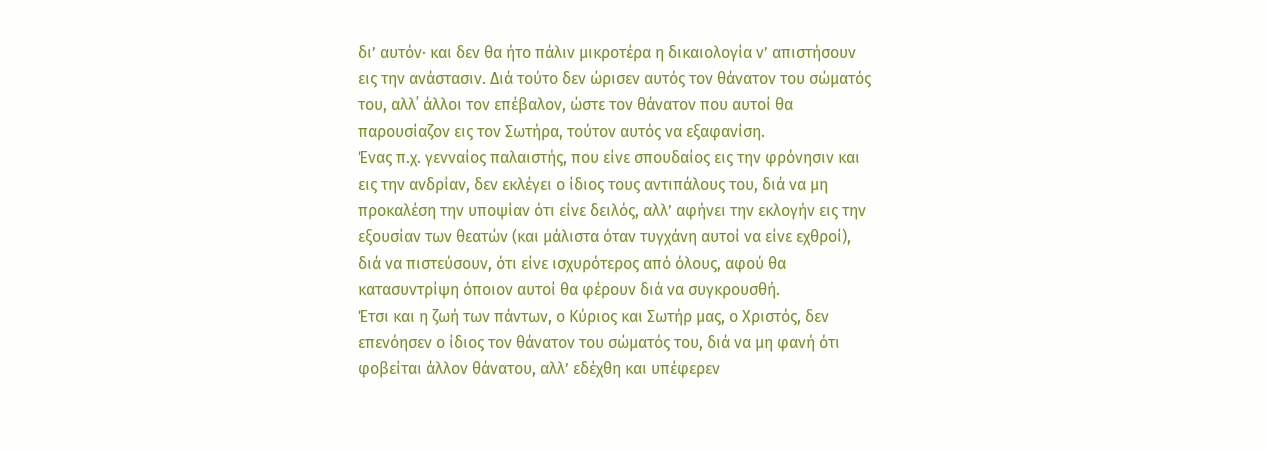δι’ αυτόν· και δεν θα ήτο πάλιν μικροτέρα η δικαιολογία ν’ απιστήσουν εις την ανάστασιν. Διά τούτο δεν ώρισεν αυτός τον θάνατον του σώματός του, αλλ᾽ άλλοι τον επέβαλον, ώστε τον θάνατον που αυτοί θα παρουσίαζον εις τον Σωτήρα, τούτον αυτός να εξαφανίση.
Ένας π.χ. γενναίος παλαιστής, που είνε σπουδαίος εις την φρόνησιν και εις την ανδρίαν, δεν εκλέγει ο ίδιος τους αντιπάλους του, διά να μη προκαλέση την υποψίαν ότι είνε δειλός, αλλ’ αφήνει την εκλογήν εις την εξουσίαν των θεατών (και μάλιστα όταν τυγχάνη αυτοί να είνε εχθροί), διά να πιστεύσουν, ότι είνε ισχυρότερος από όλους, αφού θα κατασυντρίψη όποιον αυτοί θα φέρουν διά να συγκρουσθή.
Έτσι και η ζωή των πάντων, ο Κύριος και Σωτήρ μας, ο Χριστός, δεν επενόησεν ο ίδιος τον θάνατον του σώματός του, διά να μη φανή ότι φοβείται άλλον θάνατου, αλλ’ εδέχθη και υπέφερεν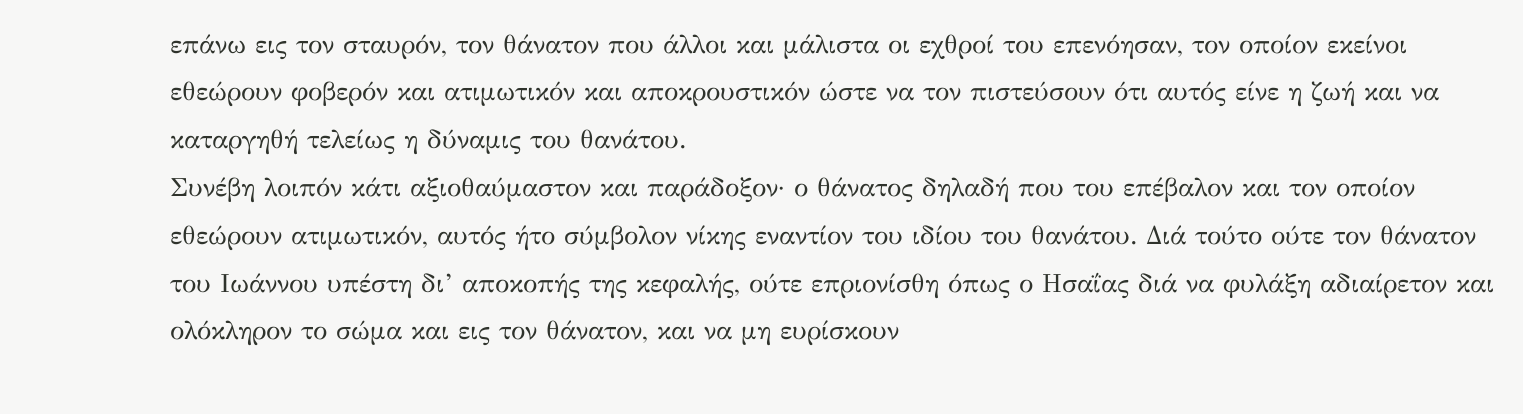επάνω εις τον σταυρόν, τον θάνατον που άλλοι και μάλιστα οι εχθροί του επενόησαν, τον οποίον εκείνοι εθεώρουν φοβερόν και ατιμωτικόν και αποκρουστικόν ώστε να τον πιστεύσουν ότι αυτός είνε η ζωή και να καταργηθή τελείως η δύναμις του θανάτου.
Συνέβη λοιπόν κάτι αξιοθαύμαστον και παράδοξον· ο θάνατος δηλαδή που του επέβαλον και τον οποίον εθεώρουν ατιμωτικόν, αυτός ήτο σύμβολον νίκης εναντίον του ιδίου του θανάτου. Διά τούτο ούτε τον θάνατον του Ιωάννου υπέστη δι’ αποκοπής της κεφαλής, ούτε επριονίσθη όπως ο Ησαΐας διά να φυλάξη αδιαίρετον και ολόκληρον το σώμα και εις τον θάνατον, και να μη ευρίσκουν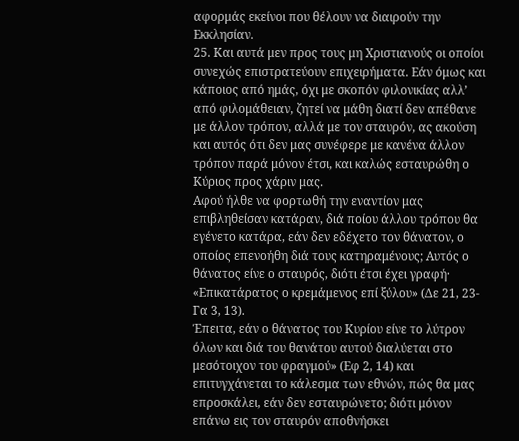αφορμάς εκείνοι που θέλουν να διαιρούν την Εκκλησίαν.
25. Και αυτά μεν προς τους μη Χριστιανούς οι οποίοι συνεχώς επιστρατεύουν επιχειρήματα. Εάν όμως και κάποιος από ημάς, όχι με σκοπόν φιλονικίας αλλ’ από φιλομάθειαν, ζητεί να μάθη διατί δεν απέθανε με άλλον τρόπον, αλλά με τον σταυρόν, ας ακούση και αυτός ότι δεν μας συνέφερε με κανένα άλλον τρόπον παρά μόνον έτσι, και καλώς εσταυρώθη ο Κύριος προς χάριν μας.
Αφού ήλθε να φορτωθή την εναντίον μας επιβληθείσαν κατάραν, διά ποίου άλλου τρόπου θα εγένετο κατάρα, εάν δεν εδέχετο τον θάνατον, ο οποίος επενοήθη διά τους κατηραμένους; Αυτός ο θάνατος είνε ο σταυρός, διότι έτσι έχει γραφή· «Επικατάρατος ο κρεμάμενος επί ξύλου» (Δε 21, 23-Γα 3, 13).
Έπειτα, εάν ο θάνατος του Κυρίου είνε το λύτρον όλων και διά του θανάτου αυτού διαλύεται στο μεσότοιχον του φραγμού» (Εφ 2, 14) και επιτυγχάνεται το κάλεσμα των εθνών, πώς θα μας επροσκάλει, εάν δεν εσταυρώνετο; διότι μόνον επάνω εις τον σταυρόν αποθνήσκει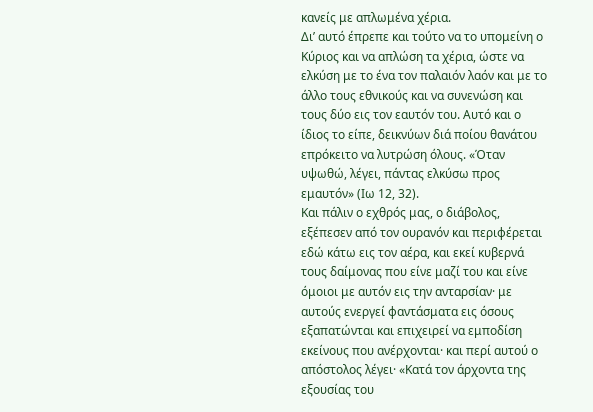κανείς με απλωμένα χέρια.
Δι’ αυτό έπρεπε και τούτο να το υπομείνη ο Κύριος και να απλώση τα χέρια, ώστε να ελκύση με το ένα τον παλαιόν λαόν και με το άλλο τους εθνικούς και να συνενώση και τους δύο εις τον εαυτόν του. Αυτό και ο ίδιος το είπε, δεικνύων διά ποίου θανάτου επρόκειτο να λυτρώση όλους. «Όταν υψωθώ, λέγει, πάντας ελκύσω προς εμαυτόν» (Ιω 12, 32).
Και πάλιν ο εχθρός μας, ο διάβολος, εξέπεσεν από τον ουρανόν και περιφέρεται εδώ κάτω εις τον αέρα, και εκεί κυβερνά τους δαίμονας που είνε μαζί του και είνε όμοιοι με αυτόν εις την ανταρσίαν· με αυτούς ενεργεί φαντάσματα εις όσους εξαπατώνται και επιχειρεί να εμποδίση εκείνους που ανέρχονται· και περί αυτού ο απόστολος λέγει· «Κατά τον άρχοντα της εξουσίας του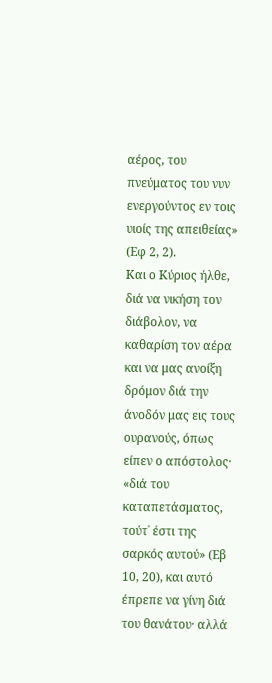αέρος, του πνεύματος του νυν ενεργούντος εν τοις υιοίς της απειθείας» (Εφ 2, 2).
Και ο Κύριος ήλθε, διά να νικήση τον διάβολον, να καθαρίση τον αέρα και να μας ανοίξη δρόμον διά την άνοδόν μας εις τους ουρανούς, όπως είπεν ο απόστολος· «διά του καταπετάσματος, τούτ᾽ έστι της σαρκός αυτού» (Εβ 10, 20), και αυτό έπρεπε να γίνη διά του θανάτου· αλλά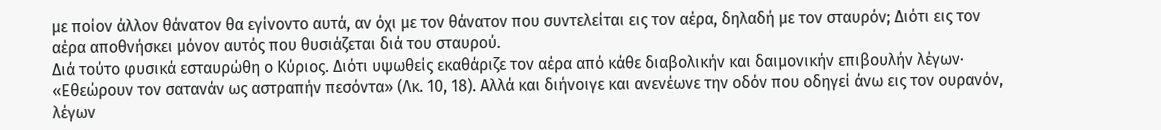με ποίον άλλον θάνατον θα εγίνοντο αυτά, αν όχι με τον θάνατον που συντελείται εις τον αέρα, δηλαδή με τον σταυρόν; Διότι εις τον αέρα αποθνήσκει μόνον αυτός που θυσιάζεται διά του σταυρού.
Διά τούτο φυσικά εσταυρώθη ο Κύριος. Διότι υψωθείς εκαθάριζε τον αέρα από κάθε διαβολικήν και δαιμονικήν επιβουλήν λέγων· «Εθεώρουν τον σατανάν ως αστραπήν πεσόντα» (Λκ. 10, 18). Αλλά και διήνοιγε και ανενέωνε την οδόν που οδηγεί άνω εις τον ουρανόν, λέγων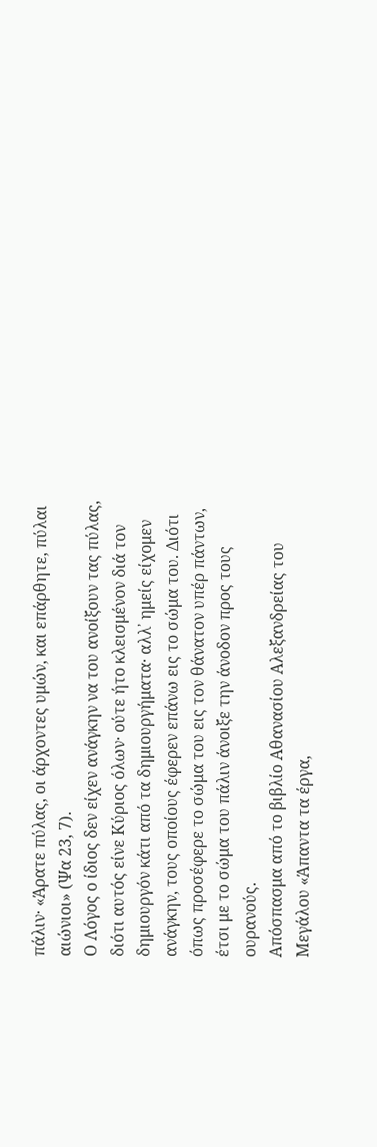πάλιν· «Άρατε πύλας, οι άρχοντες υμών, και επάρθητε, πύλαι αιώνιοι» (Ψα 23, 7).
Ο Λόγος ο ίδιος δεν είχεν ανάγκην να του ανοίξουν τας πύλας, διότι αυτός είνε Κύριος όλων· ούτε ήτο κλεισμένον διά τον δημιουργόν κάτι από τα δημιουργήματα· αλλ᾽ ημείς είχομεν ανάγκην, τους οποίους έφερεν επάνω εις το σώμα του. Διότι όπως προσέφερε το σώμα του εις τον θάνατον υπέρ πάντων, έτσι με το σώμα του πάλιν άνοιξε την άνοδον προς τους ουρανούς.
Απόσπασμα από το βιβλίο Αθανασίου Αλεξανδρείας του Μεγάλου «Άπαντα τα έργα,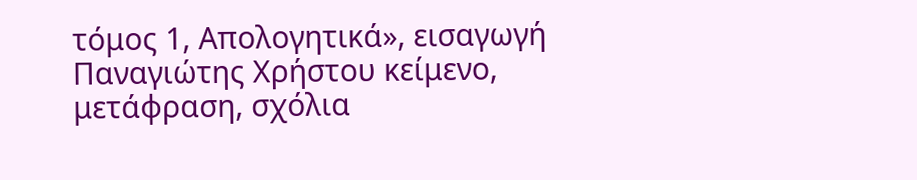τόμος 1, Απολογητικά», εισαγωγή Παναγιώτης Χρήστου κείμενο, μετάφραση, σχόλια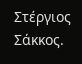Στέργιος Σάκκος.